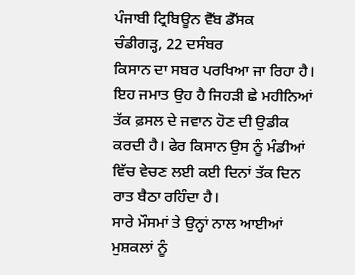ਪੰਜਾਬੀ ਟ੍ਰਿਬਿਊਨ ਵੈੱਬ ਡੈੱਸਕ
ਚੰਡੀਗੜ੍ਹ, 22 ਦਸੰਬਰ
ਕਿਸਾਨ ਦਾ ਸਬਰ ਪਰਖਿਆ ਜਾ ਰਿਹਾ ਹੈ। ਇਹ ਜਮਾਤ ਉਹ ਹੈ ਜਿਹੜੀ ਛੇ ਮਹੀਨਿਆਂ ਤੱਕ ਫ਼ਸਲ ਦੇ ਜਵਾਨ ਹੋਣ ਦੀ ਉਡੀਕ ਕਰਦੀ ਹੈ। ਫੇਰ ਕਿਸਾਨ ਉਸ ਨੂੰ ਮੰਡੀਆਂ ਵਿੱਚ ਵੇਚਣ ਲਈ ਕਈ ਦਿਨਾਂ ਤੱਕ ਦਿਨ ਰਾਤ ਬੈਠਾ ਰਹਿੰਦਾ ਹੈ।
ਸਾਰੇ ਮੌਸਮਾਂ ਤੇ ਉਨ੍ਹਾਂ ਨਾਲ ਆਈਆਂ ਮੁਸ਼ਕਲਾਂ ਨੂੰ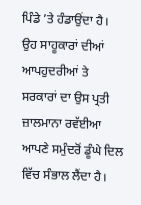ਪਿੰਡੇ ’ਤੇ ਹੰਡਾਉਂਦਾ ਹੈ। ਉਹ ਸਾਹੂਕਾਰਾਂ ਦੀਆਂ ਆਪਹੁਦਰੀਆਂ ਤੇ ਸਰਕਾਰਾਂ ਦਾ ਉਸ ਪ੍ਰਤੀ ਜ਼ਾਲਮਾਨਾ ਰਵੱਈਆ ਆਪਣੇ ਸਮੁੰਦਰੋਂ ਡੂੰਘੇ ਦਿਲ ਵਿੱਚ ਸੰਭਾਲ ਲੈਂਦਾ ਹੈ।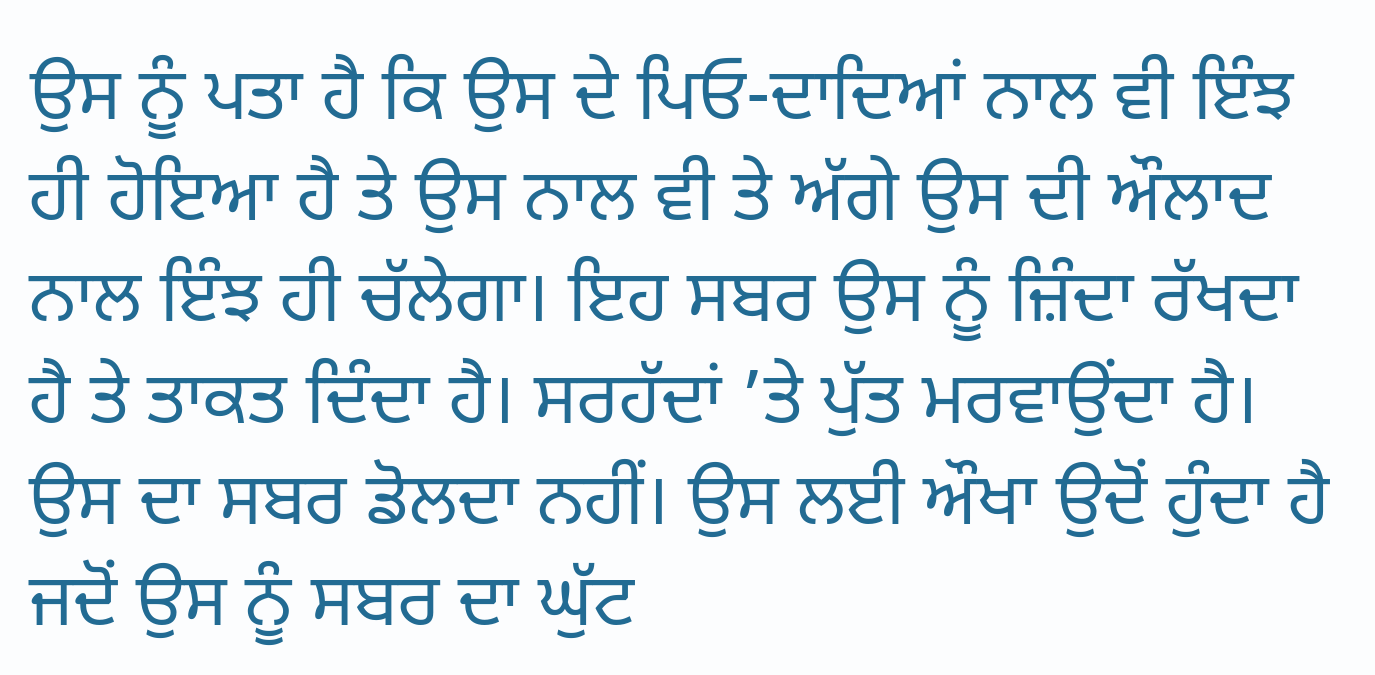ਉਸ ਨੂੰ ਪਤਾ ਹੈ ਕਿ ਉਸ ਦੇ ਪਿਓ-ਦਾਦਿਆਂ ਨਾਲ ਵੀ ਇੰਝ ਹੀ ਹੋਇਆ ਹੈ ਤੇ ਉਸ ਨਾਲ ਵੀ ਤੇ ਅੱਗੇ ਉਸ ਦੀ ਔਲਾਦ ਨਾਲ ਇੰਝ ਹੀ ਚੱਲੇਗਾ। ਇਹ ਸਬਰ ਉਸ ਨੂੰ ਜ਼ਿੰਦਾ ਰੱਖਦਾ ਹੈ ਤੇ ਤਾਕਤ ਦਿੰਦਾ ਹੈ। ਸਰਹੱਦਾਂ ’ਤੇ ਪੁੱਤ ਮਰਵਾਉਂਦਾ ਹੈ। ਉਸ ਦਾ ਸਬਰ ਡੋਲਦਾ ਨਹੀਂ। ਉਸ ਲਈ ਔਖਾ ਉਦੋਂ ਹੁੰਦਾ ਹੈ ਜਦੋਂ ਉਸ ਨੂੰ ਸਬਰ ਦਾ ਘੁੱਟ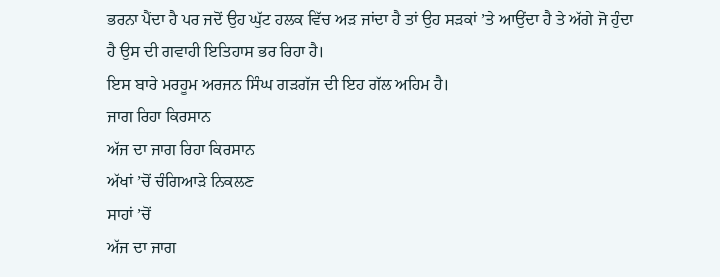ਭਰਨਾ ਪੈਂਦਾ ਹੈ ਪਰ ਜਦੋਂ ਉਹ ਘੁੱਟ ਹਲਕ ਵਿੱਚ ਅੜ ਜਾਂਦਾ ਹੈ ਤਾਂ ਉਹ ਸੜਕਾਂ ’ਤੇ ਆਉਂਦਾ ਹੈ ਤੇ ਅੱਗੇ ਜੋ ਹੁੰਦਾ ਹੈ ਉਸ ਦੀ ਗਵਾਹੀ ਇਤਿਹਾਸ ਭਰ ਰਿਹਾ ਹੈ।
ਇਸ ਬਾਰੇ ਮਰਹੂਮ ਅਰਜਨ ਸਿੰਘ ਗੜਗੱਜ ਦੀ ਇਹ ਗੱਲ ਅਹਿਮ ਹੈ।
ਜਾਗ ਰਿਹਾ ਕਿਰਸਾਨ
ਅੱਜ ਦਾ ਜਾਗ ਰਿਹਾ ਕਿਰਸਾਨ
ਅੱਖਾਂ ’ਚੋਂ ਚੰਗਿਆੜੇ ਨਿਕਲਣ
ਸਾਹਾਂ ’ਚੋਂ
ਅੱਜ ਦਾ ਜਾਗ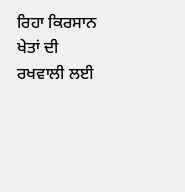ਰਿਹਾ ਕਿਰਸਾਨ
ਖੇਤਾਂ ਦੀ ਰਖਵਾਲੀ ਲਈ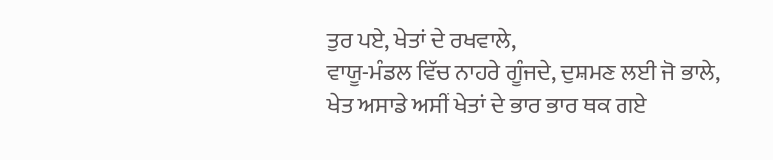ਤੁਰ ਪਏ, ਖੇਤਾਂ ਦੇ ਰਖਵਾਲੇ,
ਵਾਯੂ-ਮੰਡਲ ਵਿੱਚ ਨਾਹਰੇ ਗੂੰਜਦੇ, ਦੁਸ਼ਮਣ ਲਈ ਜੋ ਭਾਲੇ,
ਖੇਤ ਅਸਾਡੇ ਅਸੀਂ ਖੇਤਾਂ ਦੇ ਭਾਰ ਭਾਰ ਥਕ ਗਏ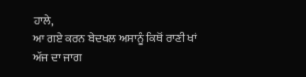ਹਾਲੇ,
ਆ ਗਏ ਕਰਨ ਬੇਦਖਲ ਅਸਾਨੂੰ ਕਿਥੋਂ ਰਾਣੀ ਖਾਂ
ਅੱਜ ਦਾ ਜਾਗ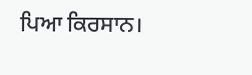ਪਿਆ ਕਿਰਸਾਨ।